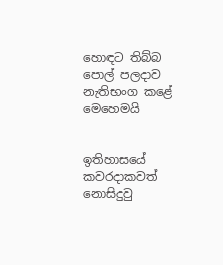හොඳට තිබ්බ පොල් පලදාව නැතිභංග කළේ මෙහෙමයි


ඉතිහාසයේ කවරදාකවත් නොසිදුවු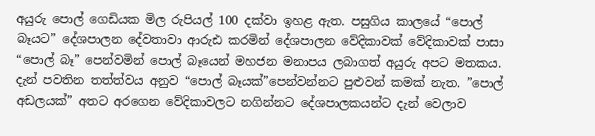අයුරු පොල් ගෙඩියක මිල රුපියල් 100 දක්වා ඉහළ ඇත. පසුගිය කාලයේ “පොල් බෑයට” දේශපාලන දේවතාවා ආරුඪ කරමින් දේශපාලන වේදිකාවක් වේදිකාවක් පාසා “පොල් බෑ” පෙන්වමින් පොල් බෑයෙන් මහජන මනාපය ලබාගත් අයුරු අපට මතකය. දැන් පවතින තත්ත්වය අනුව “පොල් බෑයක්”පෙන්වන්නට පුළුවන් කමක් නැත. ”පොල් අඩලයක්” අතට අරගෙන වේදිකාවලට නගින්නට දේශපාලකයන්ට දැන් වෙලාව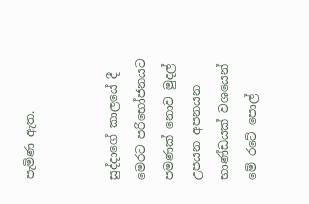පැමිණ ඇත.


සුද්දාගේ කාලයේ දී මෙරට පරිභෝජනයට පමණක් නොව මුදල් උපයන අපනයන භාණ්ඩයක් වශයෙන් මේ රටේ පොල්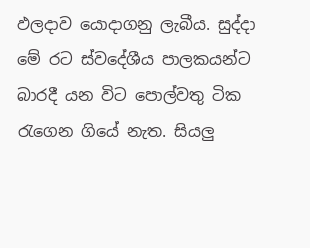ඵලදාව යොදාගනු ලැබීය. සුද්දා මේ රට ස්වදේශීය පාලකයන්ට බාරදී යන විට පොල්වතු ටික රැගෙන ගියේ නැත. සියලු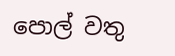පොල් වතු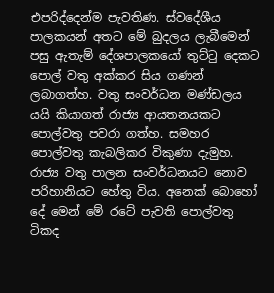එපරිද්දෙන්ම පැවතිණ. ස්වදේශීය පාලකයන් අතට මේ බුදලය ලැබීමෙන් පසු ඇතැම් දේශපාලකයෝ තුට්ටු දෙකට පොල් වතු අක්කර සිය ගණන් ලබාගත්හ. වතු සංවර්ධන මණ්ඩලය යයි කියාගත් රාජ්‍ය ආයතනයකට පොල්වතු පවරා ගත්හ. සමහර පොල්වතු කැබලිකර විකුණා දැමුහ. රාජ්‍ය වතු පාලන සංවර්ධනයට නොව පරිහානියට හේතු විය. අනෙක් බොහෝ දේ මෙන් මේ රටේ පැවති පොල්වතු ටිකද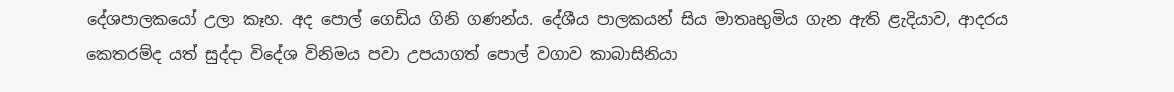දේශපාලකයෝ උලා කෑහ. අද පොල් ගෙඩිය ගිනි ගණන්ය. දේශීය පාලකයන් සිය මාතෘභුමිය ගැන ඇති ළැදියාව, ආදරය කෙතරම්ද යත් සුද්දා විදේශ විනිමය පවා උපයාගත් පොල් වගාව කාබාසිනියා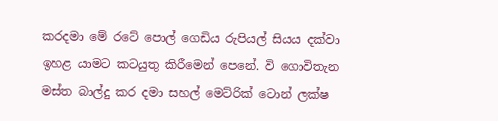කරදමා මේ රටේ පොල් ගෙඩිය රුපියල් සියය දක්වා ඉහළ යාමට කටයුතු කිරීමෙන් පෙනේ. වි ගොවිතැන මස්ත බාල්දු කර දමා සහල් මෙට්රික් ටොන් ලක්ෂ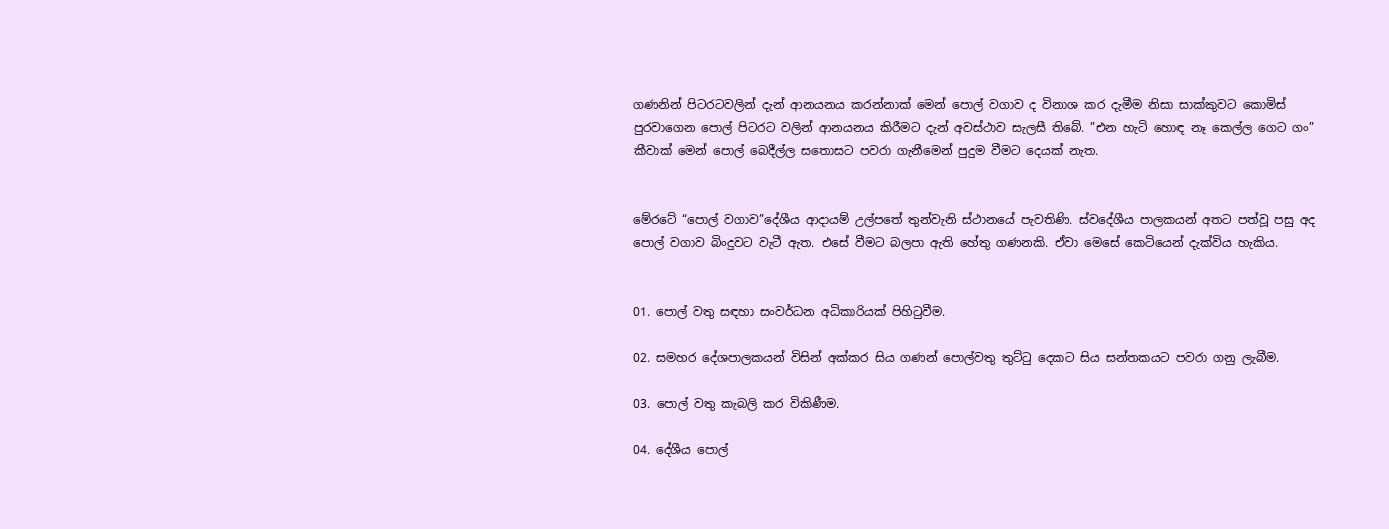ගණනින් පිටරටවලින් දැන් ආනයනය කරන්නාක් මෙන් පොල් වගාව ද විනාශ කර දැමීම නිසා සාක්කුවට කොමිස් පුරවාගෙන පොල් පිටරට වලින් ආනයනය කිරීමට දැන් අවස්ථාව සැලසී තිබේ. ”එන හැටි හොඳ නෑ කෙල්ල ගෙට ගං” කීවාක් මෙන් පොල් බෙදීල්ල සතොසට පවරා ගැනීමෙන් පුදුම වීමට දෙයක් නැත.


මේරටේ “පොල් වගාව”දේශීය ආදායම් උල්පතේ තුන්වැනි ස්ථානයේ පැවතිණි. ස්වදේශීය පාලකයන් අතට පත්වූ පසු අද පොල් වගාව බිංදුවට වැටී ඇත. එසේ වීමට බලපා ඇති හේතු ගණනකි. ඒවා මෙසේ කෙටියෙන් දැක්විය හැකිය.


01. පොල් වතු සඳහා සංවර්ධන අධිකාරියක් පිහිටුවීම.

02. සමහර දේශපාලකයන් විසින් අක්කර සිය ගණන් පොල්වතු තුට්ටු දෙකට සිය සන්තකයට පවරා ගනු ලැබීම.

03. පොල් වතු කැබලි කර විකිණීම.

04. දේශීය පොල්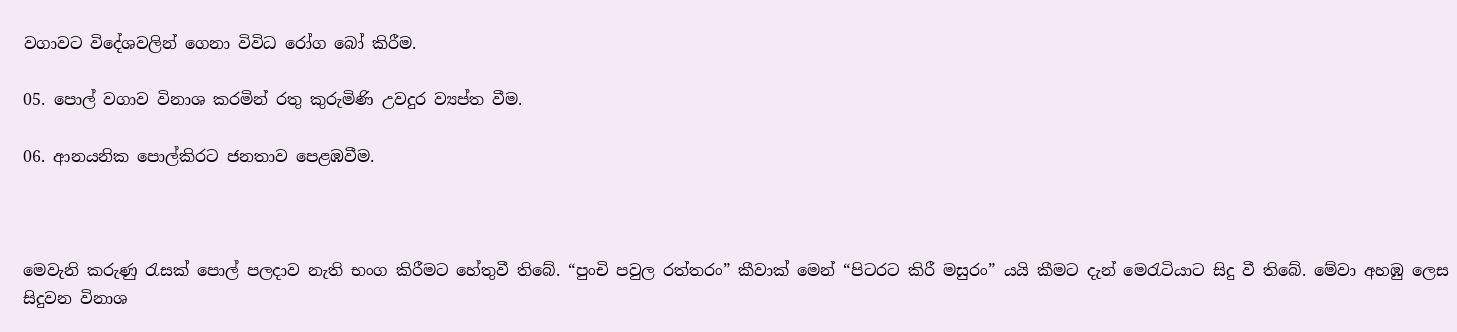වගාවට විදේශවලින් ගෙනා විවිධ රෝග බෝ කිරීම.

05. පොල් වගාව විනාශ කරමින් රතු කුරුමිණි උවදුර ව්‍යප්ත වීම.

06. ආනයනික පොල්කිරට ජනතාව පෙළඹවීම.



මෙවැනි කරුණු රැසක් පොල් පලදාව නැති භංග කිරීමට හේතුවී තිබේ. “පුංචි පවුල රත්තරං” කීවාක් මෙන් “පිටරට කිරී මසුරං” යයි කීමට දැන් මෙරැටියාට සිදු වී තිබේ. මේවා අහඹු ලෙස සිදුවන විනාශ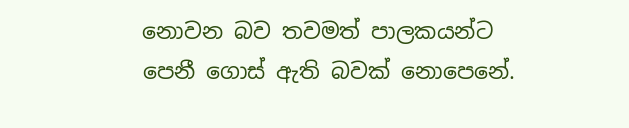නොවන බව තවමත් පාලකයන්ට පෙනී ගොස් ඇති බවක් නොපෙනේ.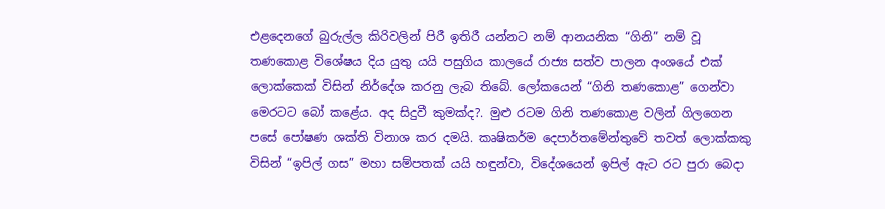එළදෙනගේ බුරුල්ල කිරිවලින් පිරී ඉතිරී යන්නට නම් ආනයනික “ගිනි” නම් වූ තණකොළ විශේෂය දිය යුතු යයි පසුගිය කාලයේ රාජ්‍ය සත්ව පාලන අංශයේ එක් ලොක්කෙක් විසින් නිර්දේශ කරනු ලැබ තිබේ. ලෝකයෙන් “ගිනි තණකොළ” ගෙන්වා මෙරටට බෝ කළේය. අද සිදුවී කුමක්ද?. මුළු රටම ගිනි තණකොළ වලින් ගිලගෙන පසේ පෝෂණ ශක්ති විනාශ කර දමයි. කෘෂිකර්ම දෙපාර්තමේන්තුවේ තවත් ලොක්කකු විසින් “ඉපිල් ගස” මහා සම්පතක් යයි හඳුන්වා, විදේශයෙන් ඉපිල් ඇට රට පුරා බෙදා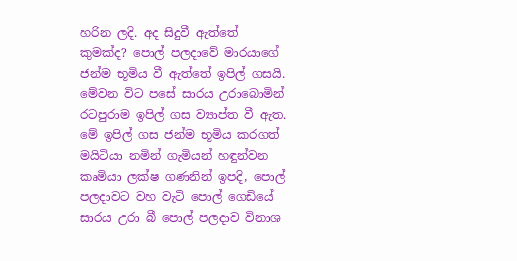හරින ලදි. අද සිදුවී ඇත්තේ කුමක්ද? පොල් පලදාවේ මාරයාගේ ජන්ම භූමිය වී ඇත්තේ ඉපිල් ගසයි. මේවන විට පසේ සාරය උරාබොමින් රටපුරාම ඉපිල් ගස ව්‍යාප්ත වී ඇත. මේ ඉපිල් ගස ජන්ම භූමිය කරගත් මයිටියා නමින් ගැමියන් හඳුන්වන කෘමියා ලක්ෂ ගණනින් ඉපදි, පොල් පලදාවට වහ වැටි පොල් ගෙඩියේ සාරය උරා බී පොල් පලදාව විනාශ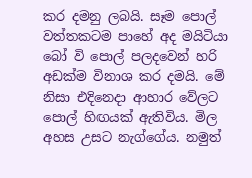කර දමනු ලබයි. සෑම පොල් වත්තකටම පාහේ අද මයිටියා බෝ වි පොල් පලදවෙන් හරි අඩක්ම විනාශ කර දමයි. මේ නිසා එදිනෙදා ආහාර වේලට පොල් හිඟයක් ඇතිවිය. මිල අහස උසට නැග්ගේය. නමුත්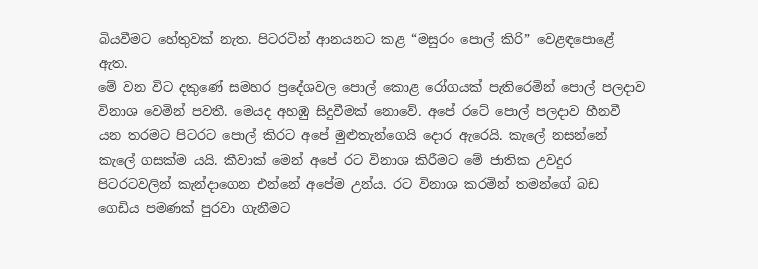බියවීමට හේතුවක් නැත. පිටරටින් ආනයනට කළ “මසුරං පොල් කිරි” වෙළඳපොළේ ඇත.
මේ වන විට දකුණේ සමහර ප්‍රදේශවල පොල් කොළ රෝගයක් පැතිරෙමින් පොල් පලදාව විනාශ වෙමින් පවතී. මෙයද අහඹු සිදුවීමක් නොවේ. අපේ රටේ පොල් පලදාව හීනවී යන තරමට පිටරට පොල් කිරට අපේ මුළුතැන්ගෙයි දොර ඇරෙයි. කැලේ නසන්නේ කැලේ ගසක්ම යයි. කීවාක් මෙන් අපේ රට විනාශ කිරීමට මේ ජාතික උවදුර පිටරටවලින් කැන්දාගෙන එන්නේ අපේම උන්ය. රට විනාශ කරමින් තමන්ගේ බඩ ගෙඩිය පමණක් පුරවා ගැනීමට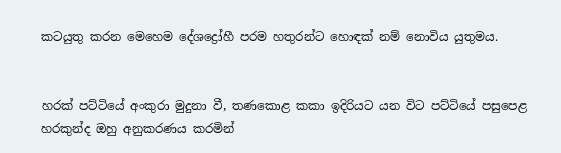කටයුතු කරන මෙහෙම දේශද්‍රෝහී පරම හතුරන්ට හොඳක් නම් නොවිය යුතුමය.


හරක් පට්ටියේ අංකුරා මුදුනා වී, තණකොළ කකා ඉදිරියට යන විට පට්ටියේ පසුපෙළ හරකුන්ද ඔහු අනුකරණය කරමින්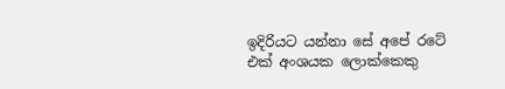ඉදිරියට යන්නා සේ අපේ රටේ එක් අංශයක ලොක්කෙකු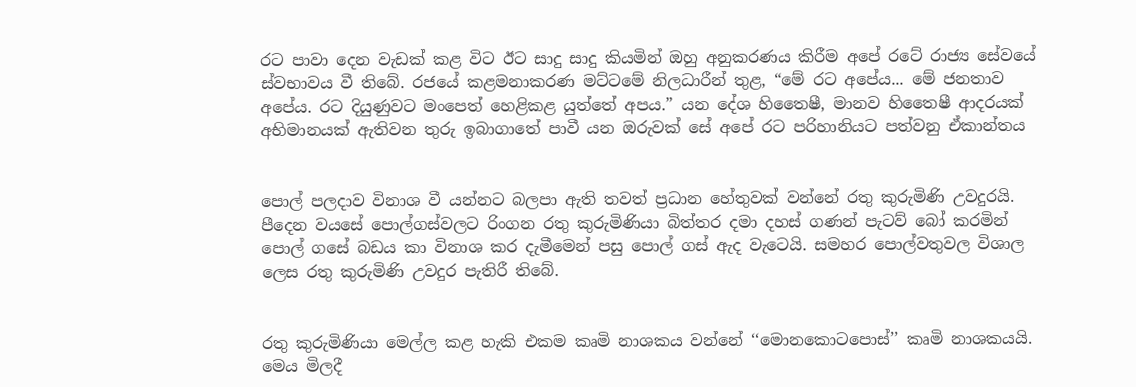රට පාවා දෙන වැඩක් කළ විට ඊට සාදු සාදු කියමින් ඔහු අනුකරණය කිරීම අපේ රටේ රාජ්‍ය සේවයේ ස්වභාවය වී තිබේ. රජයේ කළමනාකරණ මට්ටමේ නිලධාරීන් තුළ, “මේ රට අපේය... මේ ජනතාව අපේය. රට දියුණුවට මංපෙත් හෙළිකළ යුත්තේ අපය.” යන දේශ හිතෛෂී, මානව හිතෛෂී ආදරයක් අභිමානයක් ඇතිවන තුරු ඉබාගාතේ පාවී යන ඔරුවක් සේ අපේ රට පරිහානියට පත්වනු ඒකාන්තය


පොල් පලදාව විනාශ වී යන්නට බලපා ඇති තවත් ප්‍රධාන හේතුවක් වන්නේ රතු කුරුමිණි උවදුරයි. පීදෙන වයසේ පොල්ගස්වලට රිංගන රතු කුරුමිණියා බිත්තර දමා දහස් ගණන් පැටව් බෝ කරමින් පොල් ගසේ බඩය කා විනාශ කර දැමීමෙන් පසු පොල් ගස් ඇද වැටෙයි. සමහර පොල්වතුවල විශාල ලෙස රතු කුරුමිණි උවදුර පැතිරී තිබේ.


රතු කුරුමිණියා මෙල්ල කළ හැකි එකම කෘමි නාශකය වන්නේ ‘‘මොනකොටපොස්’’ කෘමි නාශකයයි. මෙය මිලදී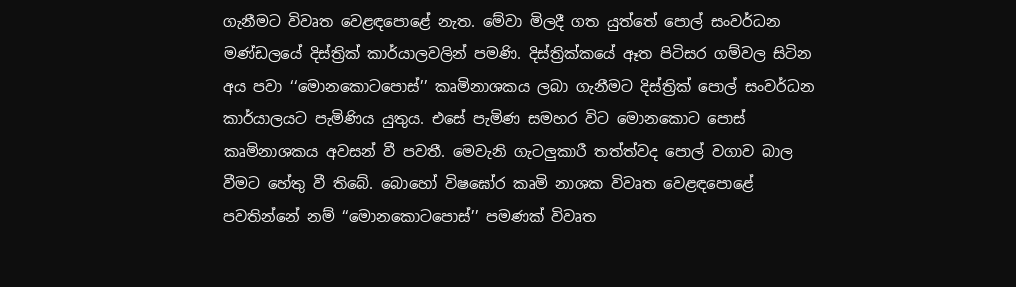ගැනීමට විවෘත වෙළඳපොළේ නැත. මේවා මිලදී ගත යුත්තේ පොල් සංවර්ධන මණ්ඩලයේ දිස්ත්‍රික් කාර්යාලවලින් පමණි. දිස්ත්‍රික්කයේ ඈත පිටිසර ගම්වල සිටින අය පවා ‘‘මොනකොටපොස්’’ කෘමිනාශකය ලබා ගැනීමට දිස්ත්‍රික් පොල් සංවර්ධන කාර්යාලයට පැමිණිය යුතුය. එසේ පැමිණ සමහර විට මොනකොට පොස් කෘමිනාශකය අවසන් වී පවතී. මෙවැනි ගැටලුකාරී තත්ත්වද පොල් වගාව බාල වීමට හේතු වී තිබේ. බොහෝ විෂඝෝර කෘමි නාශක විවෘත වෙළඳපොළේ පවතින්නේ නම් ‘‘මොනකොටපොස්’’ පමණක් විවෘත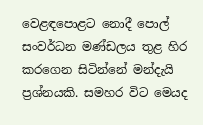වෙළඳපොළට නොදී පොල් සංවර්ධන මණ්ඩලය තුළ හිර කරගෙන සිටින්නේ මන්දැයි ප්‍රශ්නයකි. සමහර විට මෙයද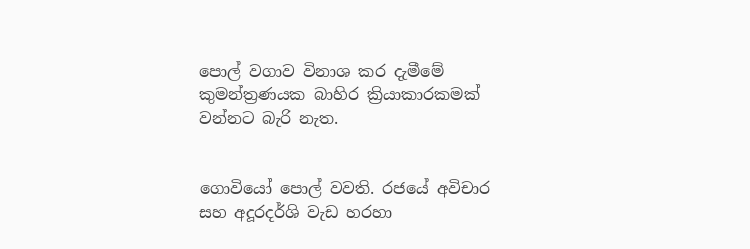පොල් වගාව විනාශ කර දැමීමේ කුමන්ත්‍රණයක බාහිර ක්‍රියාකාරකමක් වන්නට බැරි නැත.


ගොවියෝ පොල් වවති. රජයේ අවිචාර සහ අදූරදර්ශි වැඩ හරහා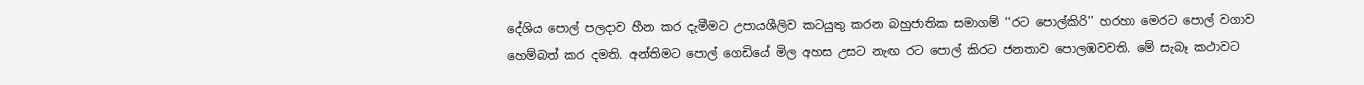දේශිය පොල් පලදාව හීන කර දැමීමට උපායශීලිව කටයුතු කරන බහුජාතික සමාගම් ‘‘රට පොල්කිරි’’ හරහා මෙරට පොල් වගාව හෙම්බත් කර දමති. අන්තිමට පොල් ගෙඩියේ මිල අහස උසට නැඟ රට පොල් කිරට ජනතාව පොලඹවවති. මේ සැබෑ කථාවට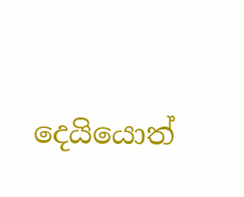දෙයියොත්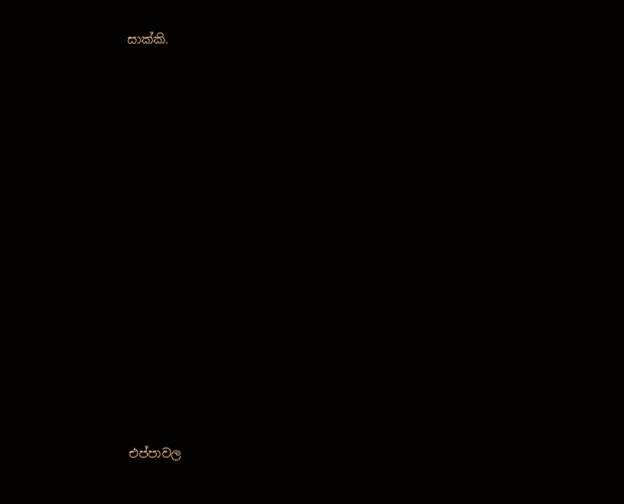සාක්කි.

















එප්පාවල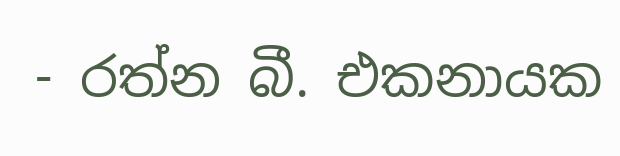- රත්න බී. එකනායක